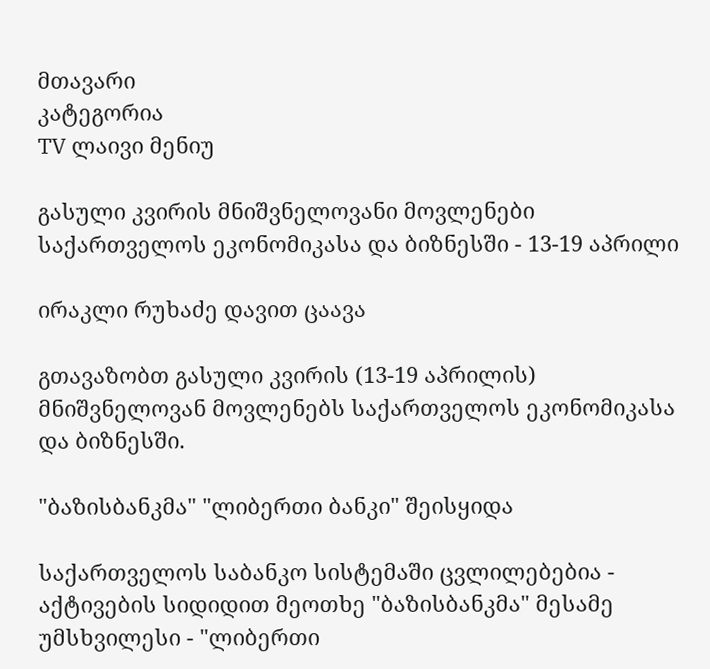მთავარი
კატეგორია
TV ლაივი მენიუ

გასული კვირის მნიშვნელოვანი მოვლენები საქართველოს ეკონომიკასა და ბიზნესში - 13-19 აპრილი

ირაკლი რუხაძე დავით ცაავა

გთავაზობთ გასული კვირის (13-19 აპრილის) მნიშვნელოვან მოვლენებს საქართველოს ეკონომიკასა და ბიზნესში.

"ბაზისბანკმა" "ლიბერთი ბანკი" შეისყიდა

საქართველოს საბანკო სისტემაში ცვლილებებია - აქტივების სიდიდით მეოთხე "ბაზისბანკმა" მესამე უმსხვილესი - "ლიბერთი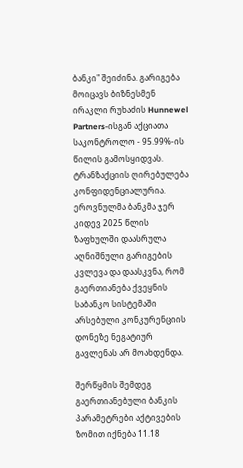ბანკი" შეიძინა. გარიგება მოიცავს ბიზნესმენ ირაკლი რუხაძის Hunnewel Partners-ისგან აქციათა საკონტროლო - 95.99%-ის წილის გამოსყიდვას. ტრანზაქციის ღირებულება კონფიდენციალურია. ეროვნულმა ბანკმა ჯერ კიდევ 2025 წლის ზაფხულში დაასრულა აღნიშნული გარიგების კვლევა და დაასკვნა, რომ გაერთიანება ქვეყნის საბანკო სისტემაში არსებული კონკურენციის დონეზე ნეგატიურ გავლენას არ მოახდენდა.

შერწყმის შემდეგ გაერთიანებული ბანკის პარამეტრები აქტივების ზომით იქნება 11.18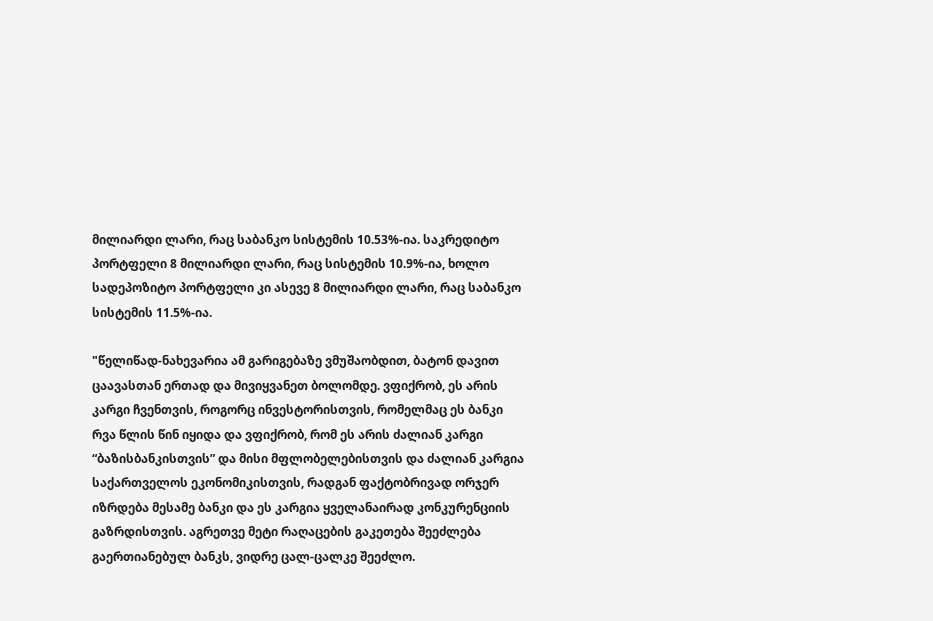მილიარდი ლარი, რაც საბანკო სისტემის 10.53%-ია. საკრედიტო პორტფელი 8 მილიარდი ლარი, რაც სისტემის 10.9%-ია, ხოლო სადეპოზიტო პორტფელი კი ასევე 8 მილიარდი ლარი, რაც საბანკო სისტემის 11.5%-ია.

"წელიწად-ნახევარია ამ გარიგებაზე ვმუშაობდით, ბატონ დავით ცაავასთან ერთად და მივიყვანეთ ბოლომდე. ვფიქრობ, ეს არის კარგი ჩვენთვის, როგორც ინვესტორისთვის, რომელმაც ეს ბანკი რვა წლის წინ იყიდა და ვფიქრობ, რომ ეს არის ძალიან კარგი “ბაზისბანკისთვის” და მისი მფლობელებისთვის და ძალიან კარგია საქართველოს ეკონომიკისთვის, რადგან ფაქტობრივად ორჯერ იზრდება მესამე ბანკი და ეს კარგია ყველანაირად კონკურენციის გაზრდისთვის. აგრეთვე მეტი რაღაცების გაკეთება შეეძლება გაერთიანებულ ბანკს, ვიდრე ცალ-ცალკე შეეძლო.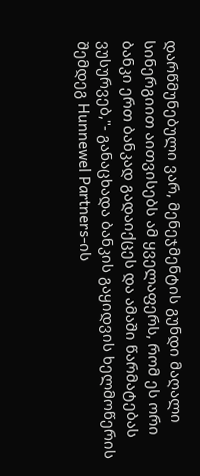დარწმუნებული ვარ, მენეჯმენტის გუნდი მაღალი სინერგიით აითვისებს ამ ყველაფერს, რომ ეს ორი ბანკი ერთ ბანკად გადაიქცეს და ამაში წარმატებას ვუსურვებ,"- განაცხადა ბანკის გაყიდვის ხელმოწერის შემდეგ Hunnewel Partners-ის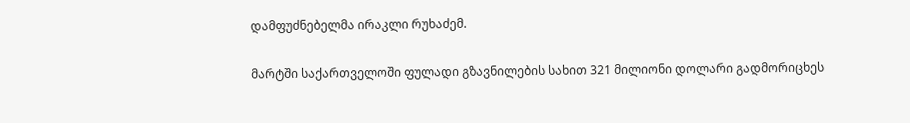დამფუძნებელმა ირაკლი რუხაძემ.

მარტში საქართველოში ფულადი გზავნილების სახით 321 მილიონი დოლარი გადმორიცხეს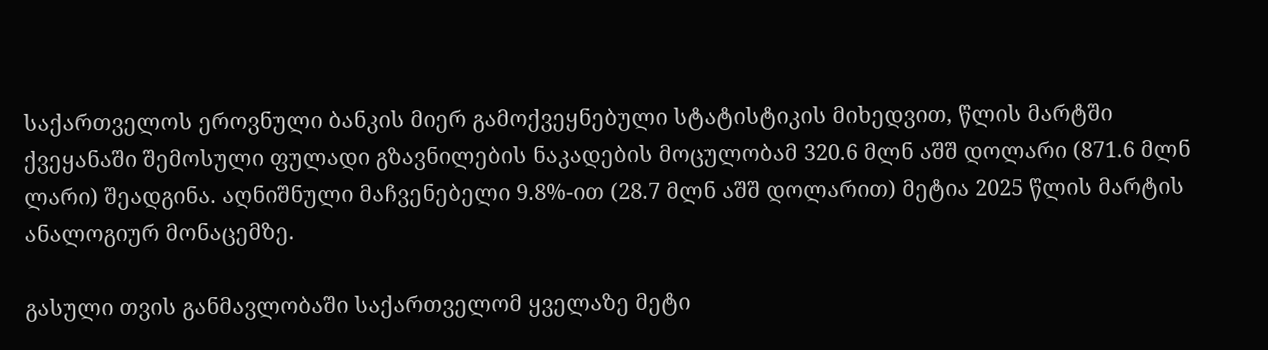საქართველოს ეროვნული ბანკის მიერ გამოქვეყნებული სტატისტიკის მიხედვით, წლის მარტში ქვეყანაში შემოსული ფულადი გზავნილების ნაკადების მოცულობამ 320.6 მლნ აშშ დოლარი (871.6 მლნ ლარი) შეადგინა. აღნიშნული მაჩვენებელი 9.8%-ით (28.7 მლნ აშშ დოლარით) მეტია 2025 წლის მარტის ანალოგიურ მონაცემზე.

გასული თვის განმავლობაში საქართველომ ყველაზე მეტი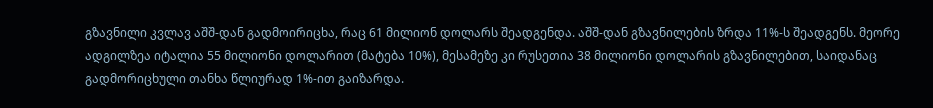გზავნილი კვლავ აშშ-დან გადმოირიცხა, რაც 61 მილიონ დოლარს შეადგენდა. აშშ-დან გზავნილების ზრდა 11%-ს შეადგენს. მეორე ადგილზეა იტალია 55 მილიონი დოლარით (მატება 10%), მესამეზე კი რუსეთია 38 მილიონი დოლარის გზავნილებით, საიდანაც გადმორიცხული თანხა წლიურად 1%-ით გაიზარდა.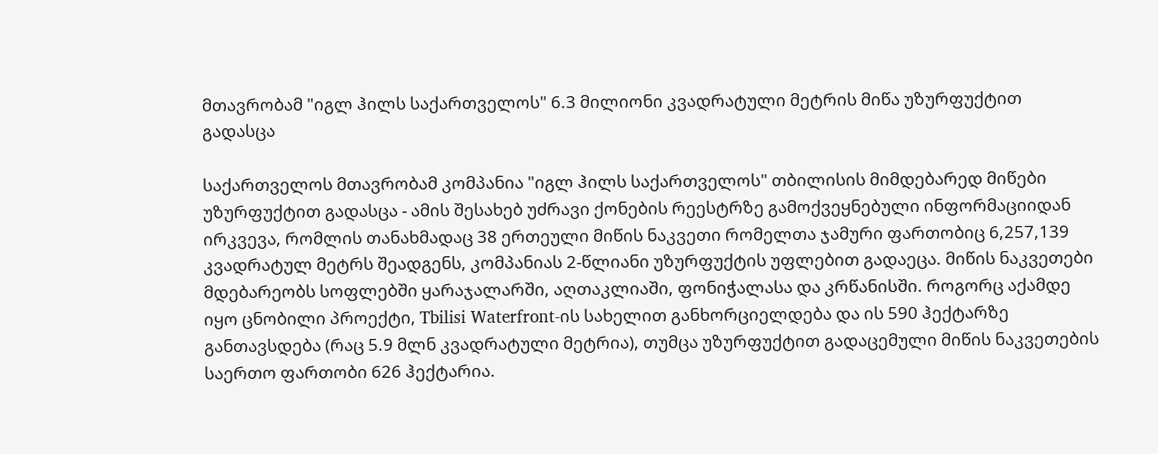მთავრობამ "იგლ ჰილს საქართველოს" 6.3 მილიონი კვადრატული მეტრის მიწა უზურფუქტით გადასცა

საქართველოს მთავრობამ კომპანია "იგლ ჰილს საქართველოს" თბილისის მიმდებარედ მიწები უზურფუქტით გადასცა - ამის შესახებ უძრავი ქონების რეესტრზე გამოქვეყნებული ინფორმაციიდან ირკვევა, რომლის თანახმადაც 38 ერთეული მიწის ნაკვეთი რომელთა ჯამური ფართობიც 6,257,139 კვადრატულ მეტრს შეადგენს, კომპანიას 2-წლიანი უზურფუქტის უფლებით გადაეცა. მიწის ნაკვეთები მდებარეობს სოფლებში ყარაჯალარში, აღთაკლიაში, ფონიჭალასა და კრწანისში. როგორც აქამდე იყო ცნობილი პროექტი, Tbilisi Waterfront-ის სახელით განხორციელდება და ის 590 ჰექტარზე განთავსდება (რაც 5.9 მლნ კვადრატული მეტრია), თუმცა უზურფუქტით გადაცემული მიწის ნაკვეთების საერთო ფართობი 626 ჰექტარია.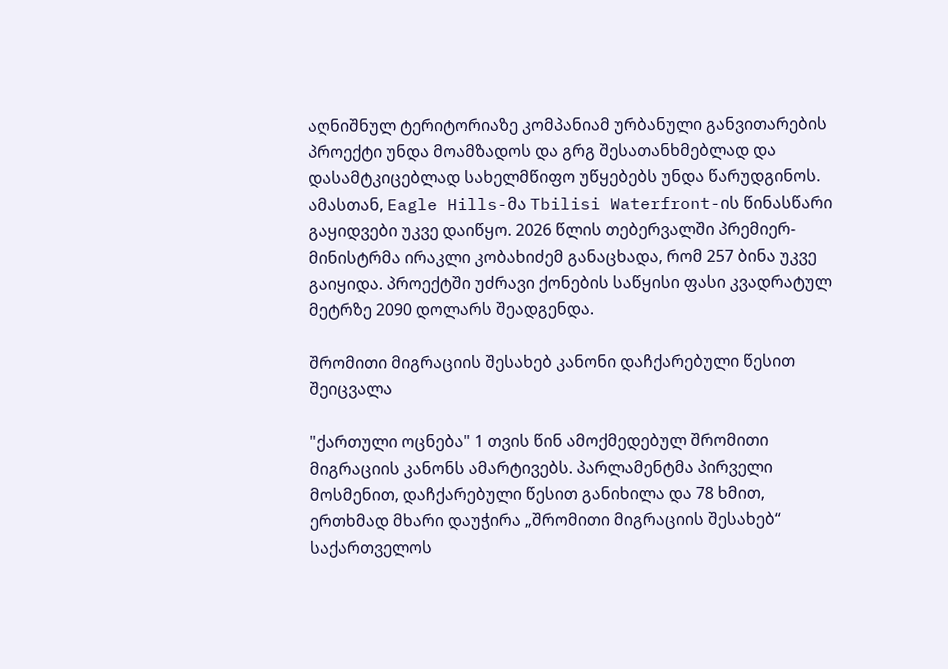აღნიშნულ ტერიტორიაზე კომპანიამ ურბანული განვითარების პროექტი უნდა მოამზადოს და გრგ შესათანხმებლად და დასამტკიცებლად სახელმწიფო უწყებებს უნდა წარუდგინოს. ამასთან, Eagle Hills-მა Tbilisi Waterfront-ის წინასწარი გაყიდვები უკვე დაიწყო. 2026 წლის თებერვალში პრემიერ-მინისტრმა ირაკლი კობახიძემ განაცხადა, რომ 257 ბინა უკვე გაიყიდა. პროექტში უძრავი ქონების საწყისი ფასი კვადრატულ მეტრზე 2090 დოლარს შეადგენდა.

შრომითი მიგრაციის შესახებ კანონი დაჩქარებული წესით შეიცვალა

"ქართული ოცნება" 1 თვის წინ ამოქმედებულ შრომითი მიგრაციის კანონს ამარტივებს. პარლამენტმა პირველი მოსმენით, დაჩქარებული წესით განიხილა და 78 ხმით, ერთხმად მხარი დაუჭირა „შრომითი მიგრაციის შესახებ“ საქართველოს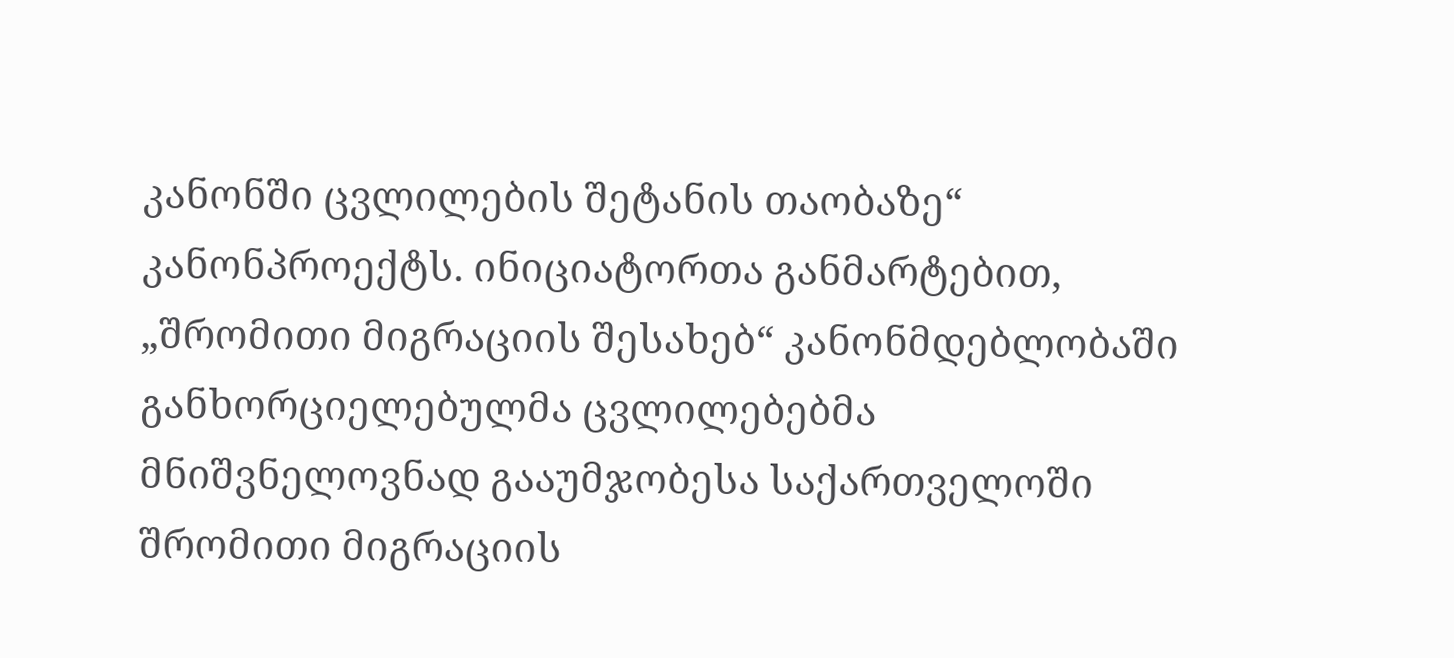კანონში ცვლილების შეტანის თაობაზე“ კანონპროექტს. ინიციატორთა განმარტებით, „შრომითი მიგრაციის შესახებ“ კანონმდებლობაში განხორციელებულმა ცვლილებებმა მნიშვნელოვნად გააუმჯობესა საქართველოში შრომითი მიგრაციის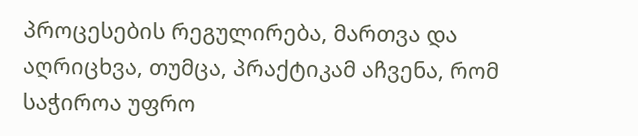პროცესების რეგულირება, მართვა და აღრიცხვა, თუმცა, პრაქტიკამ აჩვენა, რომ საჭიროა უფრო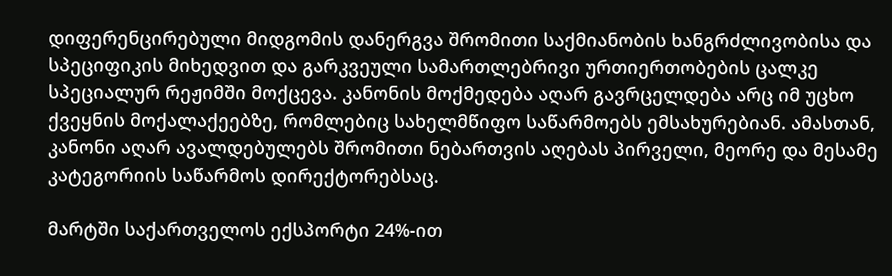დიფერენცირებული მიდგომის დანერგვა შრომითი საქმიანობის ხანგრძლივობისა და სპეციფიკის მიხედვით და გარკვეული სამართლებრივი ურთიერთობების ცალკე სპეციალურ რეჟიმში მოქცევა. კანონის მოქმედება აღარ გავრცელდება არც იმ უცხო ქვეყნის მოქალაქეებზე, რომლებიც სახელმწიფო საწარმოებს ემსახურებიან. ამასთან, კანონი აღარ ავალდებულებს შრომითი ნებართვის აღებას პირველი, მეორე და მესამე კატეგორიის საწარმოს დირექტორებსაც.

მარტში საქართველოს ექსპორტი 24%-ით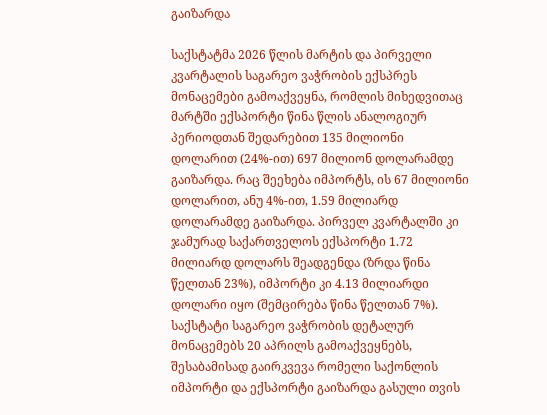გაიზარდა

საქსტატმა 2026 წლის მარტის და პირველი კვარტალის საგარეო ვაჭრობის ექსპრეს მონაცემები გამოაქვეყნა, რომლის მიხედვითაც მარტში ექსპორტი წინა წლის ანალოგიურ პერიოდთან შედარებით 135 მილიონი დოლარით (24%-ით) 697 მილიონ დოლარამდე გაიზარდა. რაც შეეხება იმპორტს, ის 67 მილიონი დოლარით, ანუ 4%-ით, 1.59 მილიარდ დოლარამდე გაიზარდა. პირველ კვარტალში კი ჯამურად საქართველოს ექსპორტი 1.72 მილიარდ დოლარს შეადგენდა (ზრდა წინა წელთან 23%), იმპორტი კი 4.13 მილიარდი დოლარი იყო (შემცირება წინა წელთან 7%). საქსტატი საგარეო ვაჭრობის დეტალურ მონაცემებს 20 აპრილს გამოაქვეყნებს, შესაბამისად გაირკვევა რომელი საქონლის იმპორტი და ექსპორტი გაიზარდა გასული თვის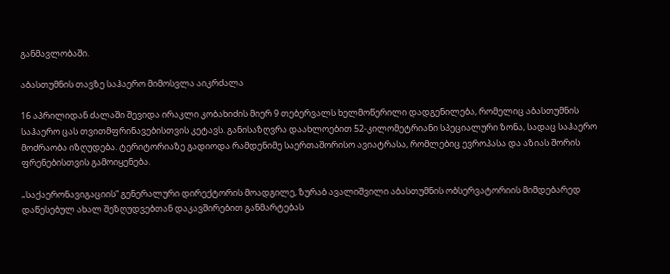განმავლობაში.

აბასთუმნის თავზე საჰაერო მიმოსვლა აიკრძალა

16 აპრილიდან ძალაში შევიდა ირაკლი კობახიძის მიერ 9 თებერვალს ხელმოწერილი დადგენილება, რომელიც აბასთუმნის საჰაერო ცას თვითმფრინავებისთვის კეტავს. განისაზღვრა დაახლოებით 52-კილომეტრიანი სპეციალური ზონა, სადაც საჰაერო მოძრაობა იზღუდება. ტერიტორიაზე გადიოდა რამდენიმე საერთაშორისო ავიატრასა, რომლებიც ევროპასა და აზიას შორის ფრენებისთვის გამოიყენება.

„საქაერონავიგაციის“ გენერალური დირექტორის მოადგილე, ზურაბ ავალიშვილი აბასთუმნის ობსერვატორიის მიმდებარედ დაწესებულ ახალ შეზღუდვებთან დაკავშირებით განმარტებას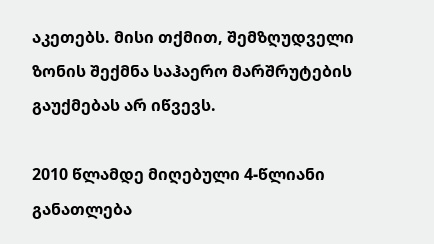აკეთებს. მისი თქმით, შემზღუდველი ზონის შექმნა საჰაერო მარშრუტების გაუქმებას არ იწვევს.

2010 წლამდე მიღებული 4-წლიანი განათლება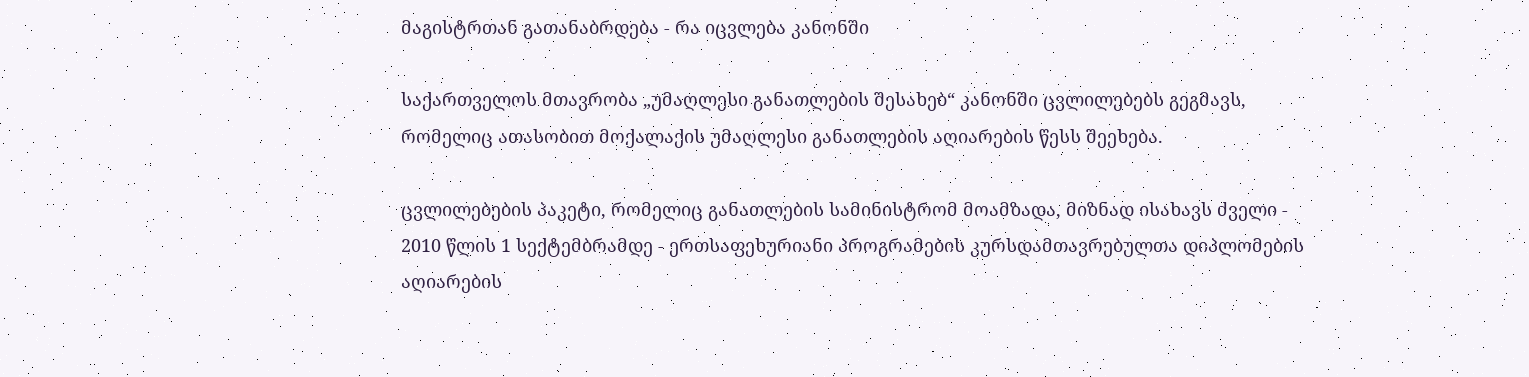მაგისტრთან გათანაბრდება - რა იცვლება კანონში

საქართველოს მთავრობა „უმაღლესი განათლების შესახებ“ კანონში ცვლილებებს გეგმავს, რომელიც ათასობით მოქალაქის უმაღლესი განათლების აღიარების წესს შეეხება.

ცვლილებების პაკეტი, რომელიც განათლების სამინისტრომ მოამზადა, მიზნად ისახავს ძველი - 2010 წლის 1 სექტემბრამდე - ერთსაფეხურიანი პროგრამების კურსდამთავრებულთა დიპლომების აღიარების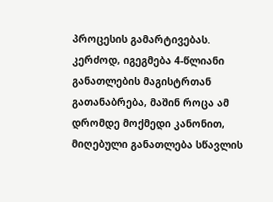პროცესის გამარტივებას. კერძოდ, იგეგმება 4-წლიანი განათლების მაგისტრთან გათანაბრება, მაშინ როცა ამ დრომდე მოქმედი კანონით, მიღებული განათლება სწავლის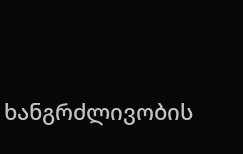ხანგრძლივობის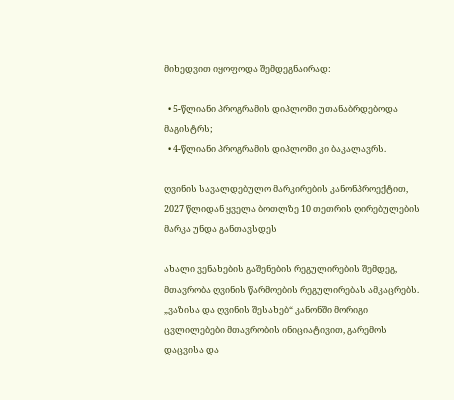მიხედვით იყოფოდა შემდეგნაირად:

  • 5-წლიანი პროგრამის დიპლომი უთანაბრდებოდა მაგისტრს;
  • 4-წლიანი პროგრამის დიპლომი კი ბაკალავრს.

ღვინის სავალდებულო მარკირების კანონპროექტით, 2027 წლიდან ყველა ბოთლზე 10 თეთრის ღირებულების მარკა უნდა განთავსდეს

ახალი ვენახების გაშენების რეგულირების შემდეგ, მთავრობა ღვინის წარმოების რეგულირებას ამკაცრებს. „ვაზისა და ღვინის შესახებ“ კანონში მორიგი ცვლილებები მთავრობის ინიციატივით, გარემოს დაცვისა და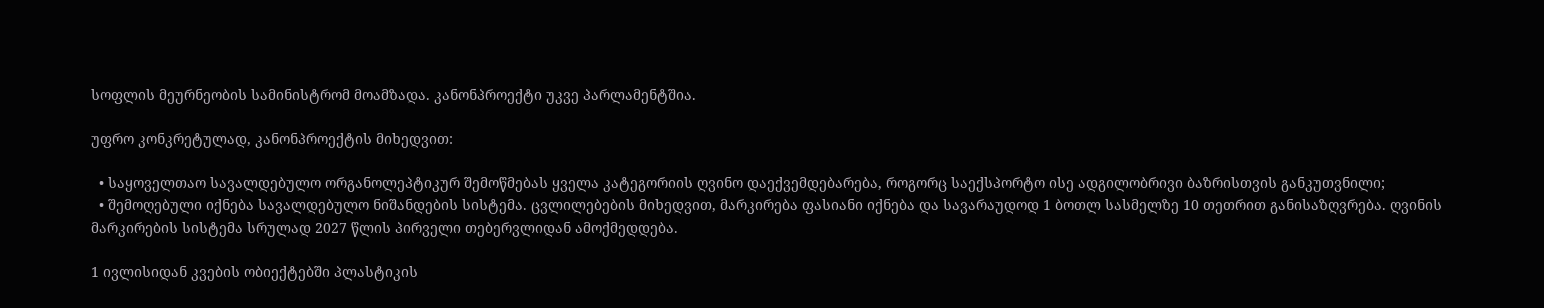სოფლის მეურნეობის სამინისტრომ მოამზადა. კანონპროექტი უკვე პარლამენტშია.

უფრო კონკრეტულად, კანონპროექტის მიხედვით:

  • საყოველთაო სავალდებულო ორგანოლეპტიკურ შემოწმებას ყველა კატეგორიის ღვინო დაექვემდებარება, როგორც საექსპორტო ისე ადგილობრივი ბაზრისთვის განკუთვნილი;
  • შემოღებული იქნება სავალდებულო ნიშანდების სისტემა. ცვლილებების მიხედვით, მარკირება ფასიანი იქნება და სავარაუდოდ 1 ბოთლ სასმელზე 10 თეთრით განისაზღვრება. ღვინის მარკირების სისტემა სრულად 2027 წლის პირველი თებერვლიდან ამოქმედდება.

1 ივლისიდან კვების ობიექტებში პლასტიკის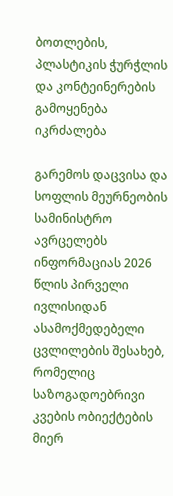ბოთლების, პლასტიკის ჭურჭლის და კონტეინერების გამოყენება იკრძალება

გარემოს დაცვისა და სოფლის მეურნეობის სამინისტრო ავრცელებს ინფორმაციას 2026 წლის პირველი ივლისიდან ასამოქმედებელი ცვლილების შესახებ, რომელიც საზოგადოებრივი კვების ობიექტების მიერ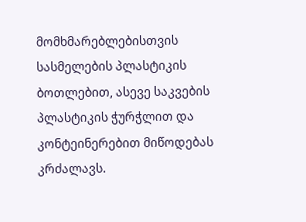მომხმარებლებისთვის სასმელების პლასტიკის ბოთლებით, ასევე საკვების პლასტიკის ჭურჭლით და კონტეინერებით მიწოდებას კრძალავს.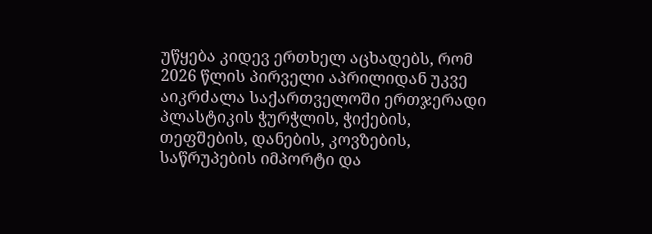უწყება კიდევ ერთხელ აცხადებს, რომ 2026 წლის პირველი აპრილიდან უკვე აიკრძალა საქართველოში ერთჯერადი პლასტიკის ჭურჭლის, ჭიქების, თეფშების, დანების, კოვზების, საწრუპების იმპორტი და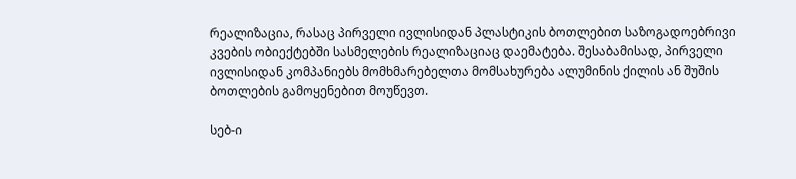რეალიზაცია, რასაც პირველი ივლისიდან პლასტიკის ბოთლებით საზოგადოებრივი კვების ობიექტებში სასმელების რეალიზაციაც დაემატება. შესაბამისად, პირველი ივლისიდან კომპანიებს მომხმარებელთა მომსახურება ალუმინის ქილის ან შუშის ბოთლების გამოყენებით მოუწევთ.

სებ-ი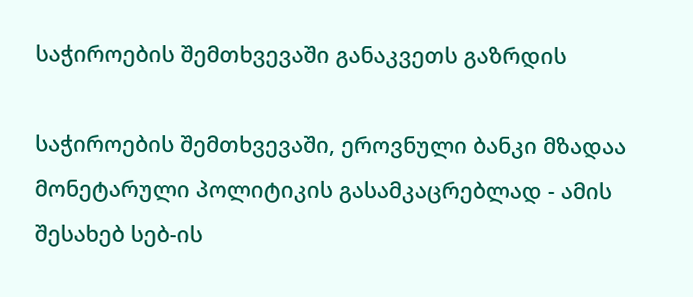საჭიროების შემთხვევაში განაკვეთს გაზრდის

საჭიროების შემთხვევაში, ეროვნული ბანკი მზადაა მონეტარული პოლიტიკის გასამკაცრებლად - ამის შესახებ სებ-ის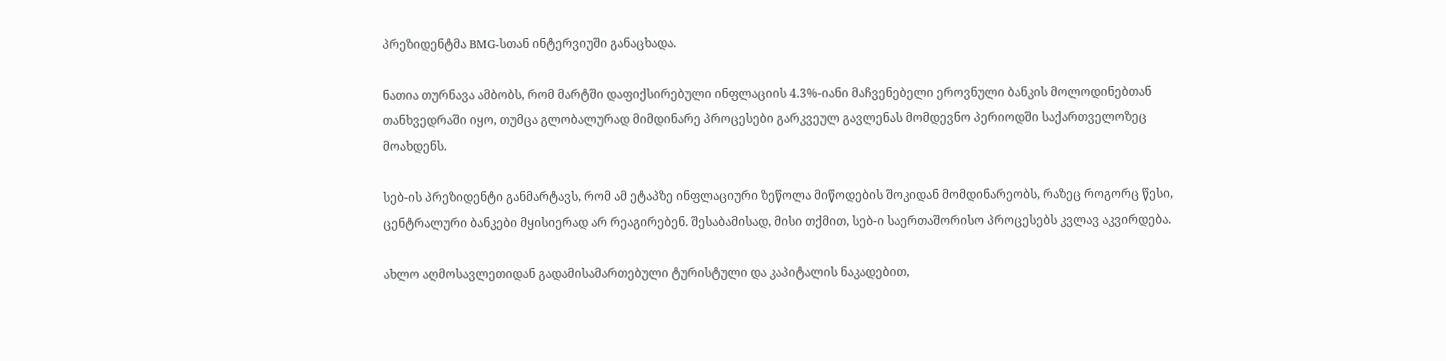პრეზიდენტმა BMG-სთან ინტერვიუში განაცხადა.

ნათია თურნავა ამბობს, რომ მარტში დაფიქსირებული ინფლაციის 4.3%-იანი მაჩვენებელი ეროვნული ბანკის მოლოდინებთან თანხვედრაში იყო, თუმცა გლობალურად მიმდინარე პროცესები გარკვეულ გავლენას მომდევნო პერიოდში საქართველოზეც მოახდენს.

სებ-ის პრეზიდენტი განმარტავს, რომ ამ ეტაპზე ინფლაციური ზეწოლა მიწოდების შოკიდან მომდინარეობს, რაზეც როგორც წესი, ცენტრალური ბანკები მყისიერად არ რეაგირებენ. შესაბამისად, მისი თქმით, სებ-ი საერთაშორისო პროცესებს კვლავ აკვირდება.

ახლო აღმოსავლეთიდან გადამისამართებული ტურისტული და კაპიტალის ნაკადებით,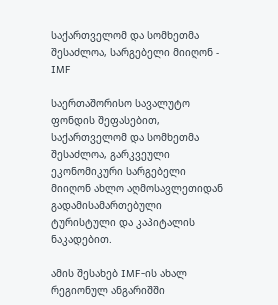საქართველომ და სომხეთმა შესაძლოა, სარგებელი მიიღონ - IMF

საერთაშორისო სავალუტო ფონდის შეფასებით, საქართველომ და სომხეთმა შესაძლოა, გარკვეული ეკონომიკური სარგებელი მიიღონ ახლო აღმოსავლეთიდან გადამისამართებული ტურისტული და კაპიტალის ნაკადებით.

ამის შესახებ IMF-ის ახალ რეგიონულ ანგარიშში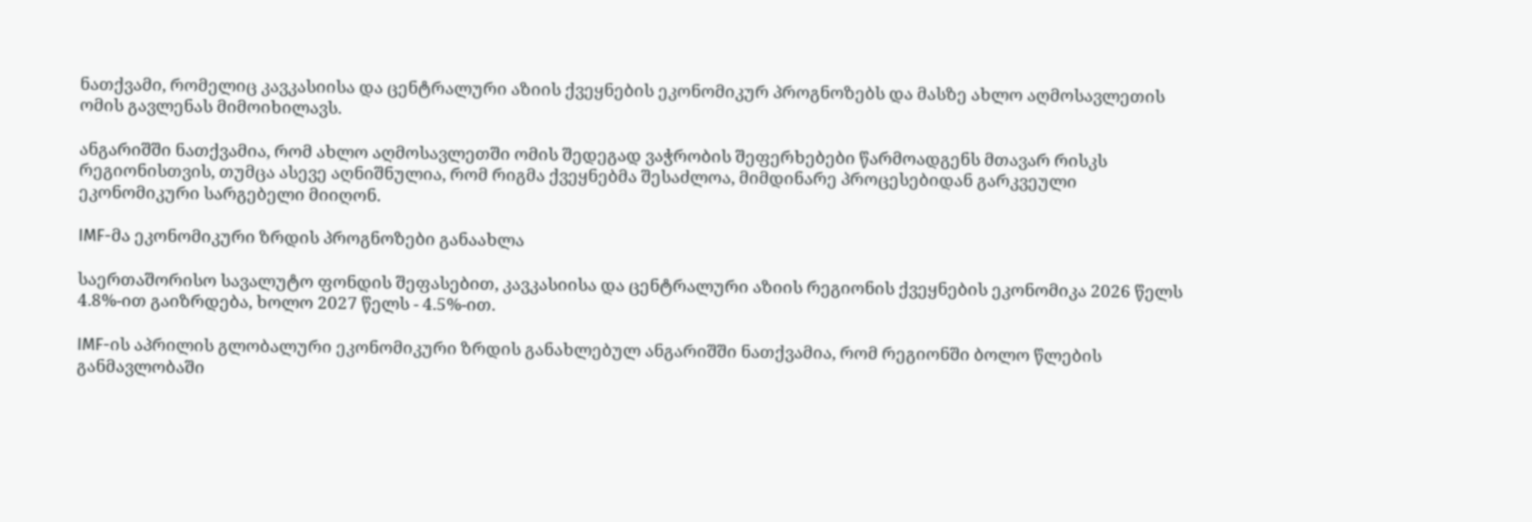ნათქვამი, რომელიც კავკასიისა და ცენტრალური აზიის ქვეყნების ეკონომიკურ პროგნოზებს და მასზე ახლო აღმოსავლეთის ომის გავლენას მიმოიხილავს.

ანგარიშში ნათქვამია, რომ ახლო აღმოსავლეთში ომის შედეგად ვაჭრობის შეფერხებები წარმოადგენს მთავარ რისკს რეგიონისთვის, თუმცა ასევე აღნიშნულია, რომ რიგმა ქვეყნებმა შესაძლოა, მიმდინარე პროცესებიდან გარკვეული ეკონომიკური სარგებელი მიიღონ.

IMF-მა ეკონომიკური ზრდის პროგნოზები განაახლა

საერთაშორისო სავალუტო ფონდის შეფასებით, კავკასიისა და ცენტრალური აზიის რეგიონის ქვეყნების ეკონომიკა 2026 წელს 4.8%-ით გაიზრდება, ხოლო 2027 წელს - 4.5%-ით.

IMF-ის აპრილის გლობალური ეკონომიკური ზრდის განახლებულ ანგარიშში ნათქვამია, რომ რეგიონში ბოლო წლების განმავლობაში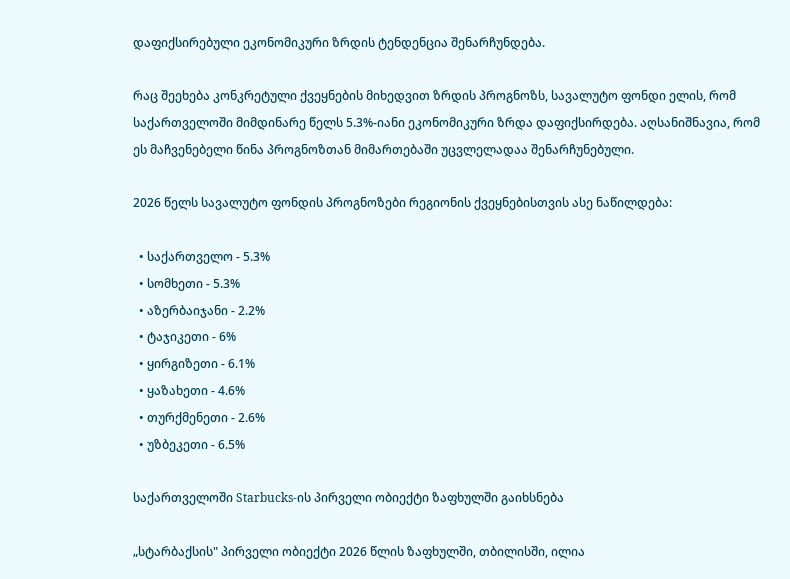დაფიქსირებული ეკონომიკური ზრდის ტენდენცია შენარჩუნდება.

რაც შეეხება კონკრეტული ქვეყნების მიხედვით ზრდის პროგნოზს, სავალუტო ფონდი ელის, რომ საქართველოში მიმდინარე წელს 5.3%-იანი ეკონომიკური ზრდა დაფიქსირდება. აღსანიშნავია, რომ ეს მაჩვენებელი წინა პროგნოზთან მიმართებაში უცვლელადაა შენარჩუნებული.

2026 წელს სავალუტო ფონდის პროგნოზები რეგიონის ქვეყნებისთვის ასე ნაწილდება:

  • საქართველო - 5.3%
  • სომხეთი - 5.3%
  • აზერბაიჯანი - 2.2%
  • ტაჯიკეთი - 6%
  • ყირგიზეთი - 6.1%
  • ყაზახეთი - 4.6%
  • თურქმენეთი - 2.6%
  • უზბეკეთი - 6.5%

საქართველოში Starbucks-ის პირველი ობიექტი ზაფხულში გაიხსნება

„სტარბაქსის" პირველი ობიექტი 2026 წლის ზაფხულში, თბილისში, ილია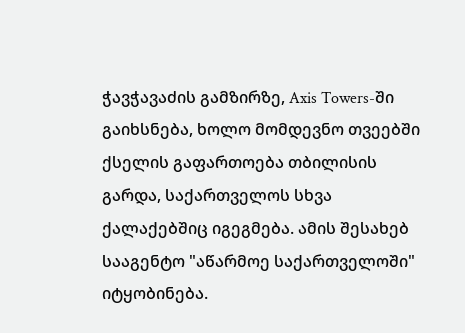ჭავჭავაძის გამზირზე, Axis Towers-ში გაიხსნება, ხოლო მომდევნო თვეებში ქსელის გაფართოება თბილისის გარდა, საქართველოს სხვა ქალაქებშიც იგეგმება. ამის შესახებ სააგენტო "აწარმოე საქართველოში" იტყობინება.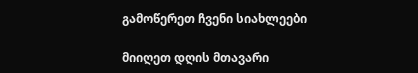გამოწერეთ ჩვენი სიახლეები

მიიღეთ დღის მთავარი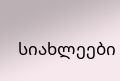სიახლეები